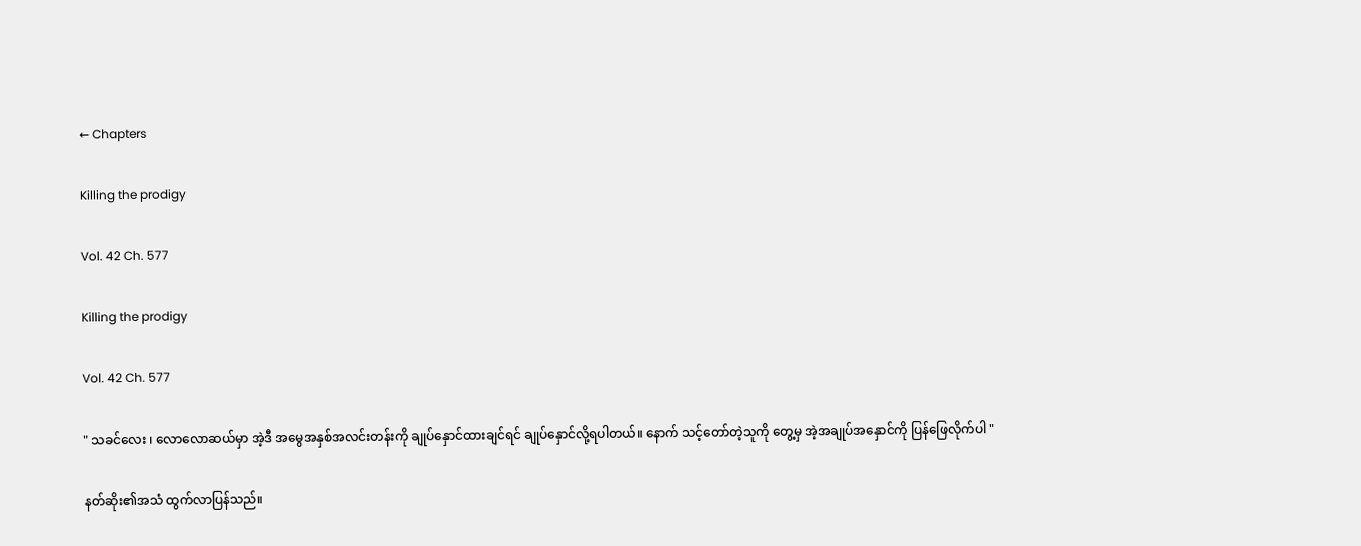← Chapters

Killing the prodigy

Vol. 42 Ch. 577

Killing the prodigy

Vol. 42 Ch. 577

" သခင်လေး ၊ လောလောဆယ်မှာ အဲ့ဒီ အမွေအနှစ်အလင်းတန်းကို ချုပ်နှောင်ထားချင်ရင် ချုပ်နှောင်လို့ရပါတယ်။ နောက် သင့်တော်တဲ့သူကို တွေ့မှ အဲ့အချုပ်အနှောင်ကို ပြန်ဖြေလိုက်ပါ "

နတ်ဆိုး၏အသံ ထွက်လာပြန်သည်။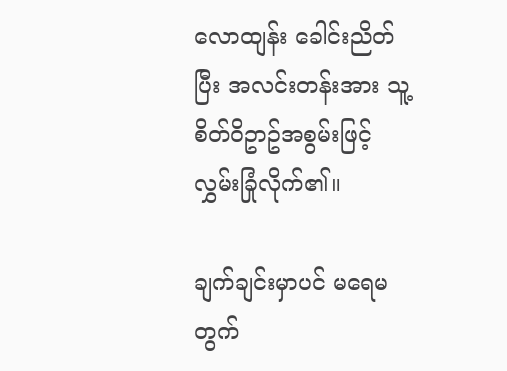လောထျန်း ခေါင်းညိတ်ပြီး အလင်းတန်းအား သူ့ စိတ်ဝိဥာဥ်အစွမ်းဖြင့် လွှမ်းခြုံလိုက်၏။

ချက်ချင်းမှာပင် မရေမတွက်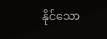နိုင်သော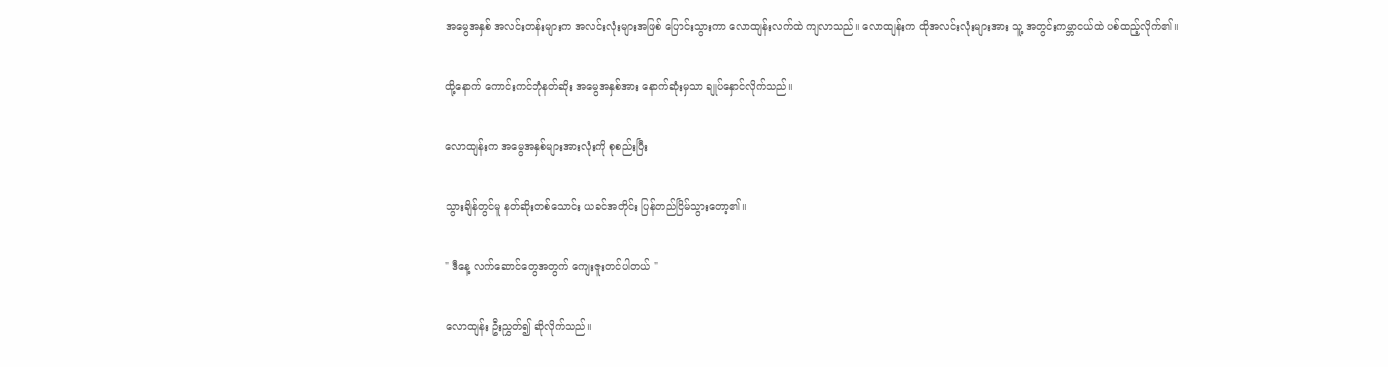အမွေအနှစ် အလင်းတန်းများက အလင်းလုံးများအဖြစ် ပြောင်းသွားကာ လောထျန်းလက်ထဲ ကျလာသည်။ လောထျန်းက ထိုအလင်းလုံးများအား သူ့ အတွင်းကမ္ဘာငယ်ထဲ ပစ်ထည့်လိုက်၏။

ထို့နောက် ကောင်းကင်ဘုံနတ်ဆိုး အမွေအနှစ်အား နောက်ဆုံးမှသာ ချုပ်နှောင်လိုက်သည်။

လောထျန်းက အမွေအနှစ်များအားလုံးကို စုစည်းပြီး

သွားချိန်တွင်မူ နတ်ဆိုးတစ်သောင်း ယခင်အတိုင်း ပြန်တည်ငြိမ်သွားတော့၏။

" ဒီနေ့ လက်ဆောင်တွေအတွက် ကျေးဇူးတင်ပါတယ် "

လောထျန်း ဦးညွှတ်၍ ဆိုလိုက်သည်။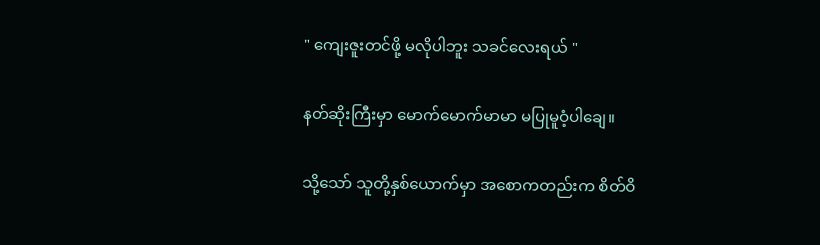" ကျေးဇူးတင်ဖို့ မလိုပါဘူး သခင်လေးရယ် "

နတ်ဆိုးကြီးမှာ မောက်မောက်မာမာ မပြုမူဝံ့ပါချေ။

သို့သော် သူတို့နှစ်ယောက်မှာ အစောကတည်းက စိတ်ဝိ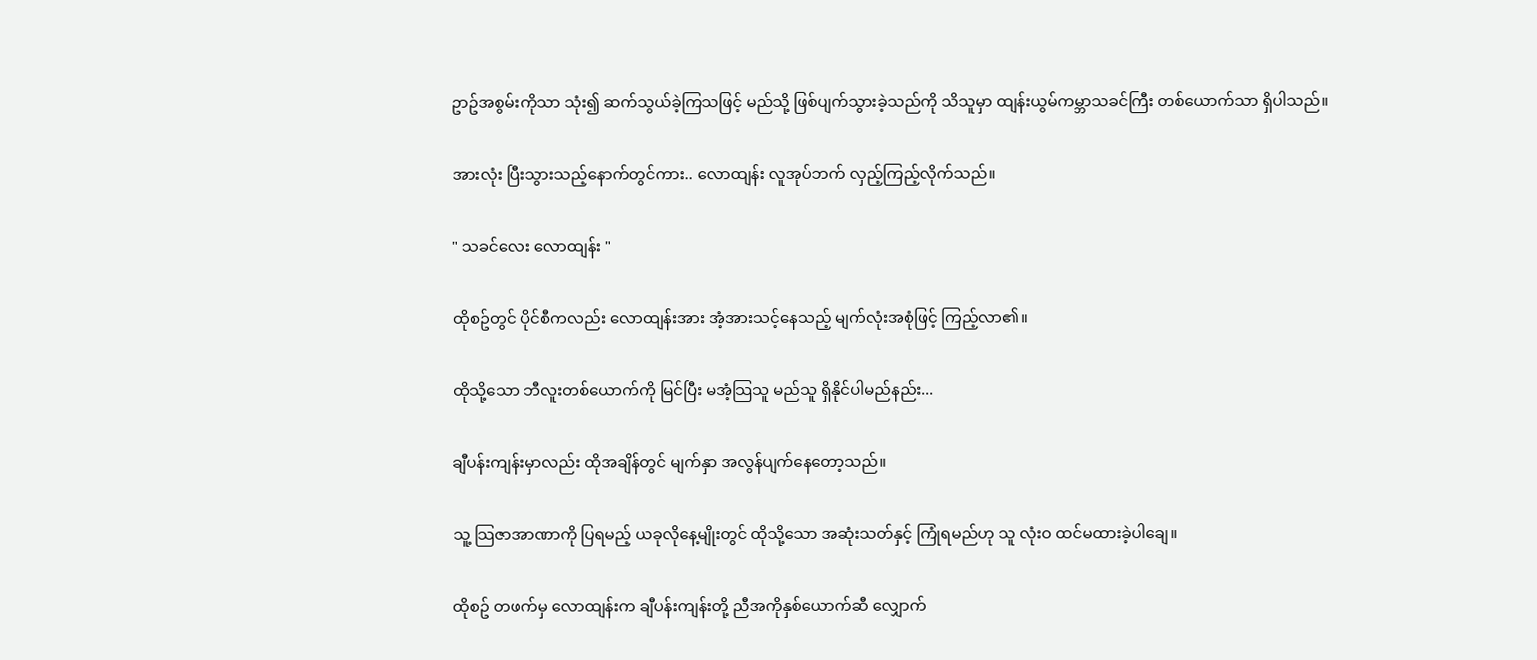ဥာဥ်အစွမ်းကိုသာ သုံး၍ ဆက်သွယ်ခဲ့ကြသဖြင့် မည်သို့ ဖြစ်ပျက်သွားခဲ့သည်ကို သိသူမှာ ထျန်းယွမ်ကမ္ဘာသခင်ကြီး တစ်ယောက်သာ ရှိပါသည်။

အားလုံး ပြီးသွားသည့်နောက်တွင်ကား.. လောထျန်း လူအုပ်ဘက် လှည့်ကြည့်လိုက်သည်။

" သခင်လေး လောထျန်း "

ထိုစဥ်တွင် ပိုင်စီကလည်း လောထျန်းအား အံ့အားသင့်နေသည့် မျက်လုံးအစုံဖြင့် ကြည့်လာ၏။

ထိုသို့သော ဘီလူးတစ်ယောက်ကို မြင်ပြီး မအံ့သြသူ မည်သူ ရှိနိုင်ပါမည်နည်း...

ချီပန်းကျန်းမှာလည်း ထိုအချိန်တွင် မျက်နှာ အလွန်ပျက်နေတော့သည်။

သူ့ သြဇာအာဏာကို ပြရမည့် ယခုလိုနေ့မျိုးတွင် ထိုသို့သော အဆုံးသတ်နှင့် ကြုံရမည်ဟု သူ လုံးဝ ထင်မထားခဲ့ပါချေ။

ထိုစဥ် တဖက်မှ လောထျန်းက ချီပန်းကျန်းတို့ ညီအကိုနှစ်ယောက်ဆီ လျှောက်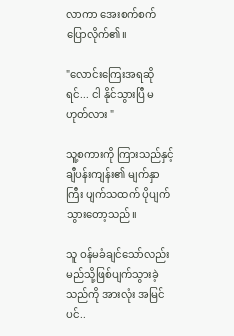လာကာ အေးစက်စက် ပြောလိုက်၏။

"လောင်းကြေးအရဆိုရင်... ငါ နိုင်သွားပြီ မဟုတ်လား "

သူ့စကားကို ကြားသည်နှင့် ချီပန်းကျန်း၏ မျက်နှာကြီး ပျက်သထက် ပိုပျက်သွားတော့သည်။

သူ ဝန်မခံချင်သော်လည်း မည်သို့ဖြစ်ပျက်သွားခဲ့သည်ကို အားလုံး အမြင်ပင်..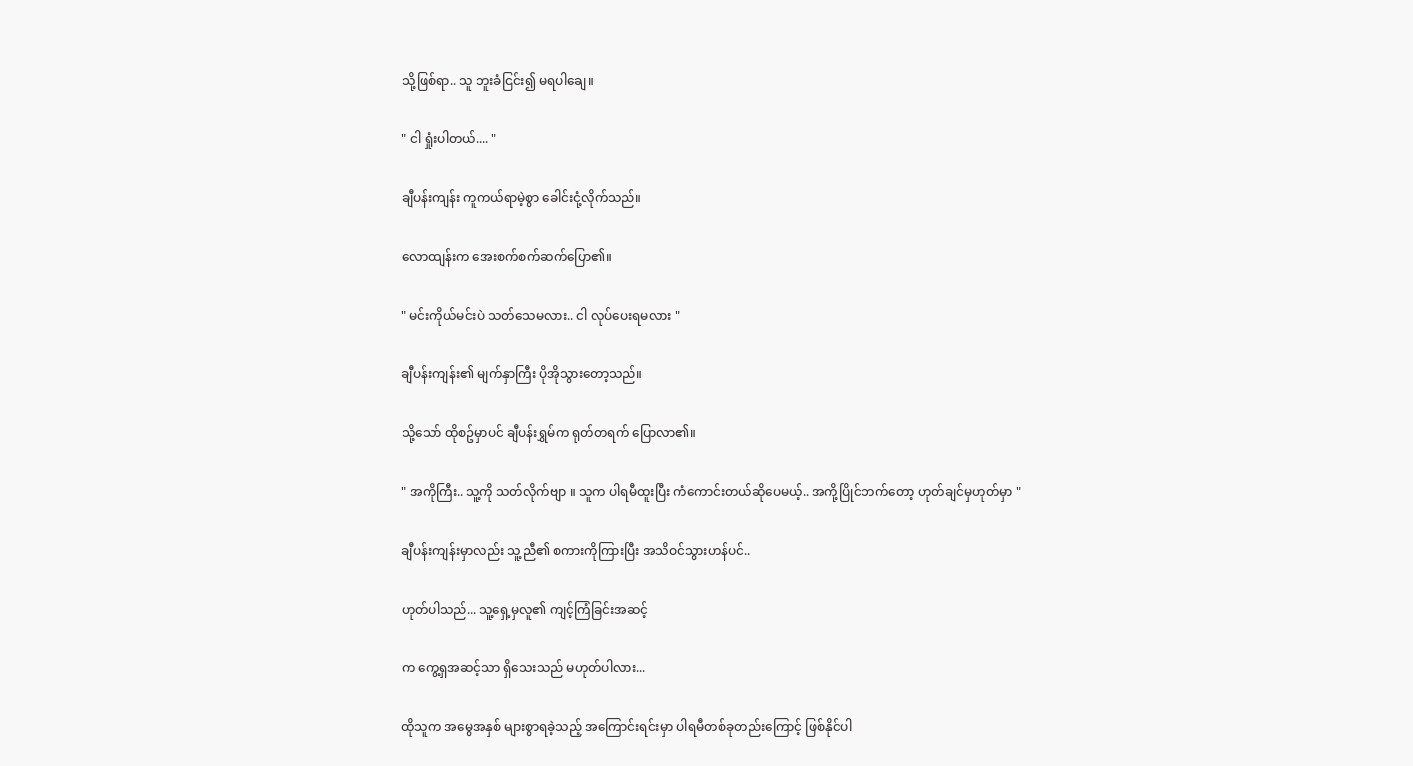သို့ဖြစ်ရာ.. သူ ဘူးခံငြင်း၍ မရပါချေ။

" ငါ ရှုံးပါတယ်.... "

ချီပန်းကျန်း ကူကယ်ရာမဲ့စွာ ခေါင်းငုံ့လိုက်သည်။

လောထျန်းက အေးစက်စက်ဆက်ပြော၏။

" မင်းကိုယ်မင်းပဲ သတ်သေမလား.. ငါ လုပ်ပေးရမလား "

ချီပန်းကျန်း၏ မျက်နှာကြီး ပိုအိုသွားတော့သည်။

သို့သော် ထိုစဥ်မှာပင် ချီပန်းရွှမ်က ရုတ်တရက် ပြောလာ၏။

" အကိုကြီး.. သူ့ကို သတ်လိုက်ဗျာ ။ သူက ပါရမီထူးပြီး ကံကောင်းတယ်ဆိုပေမယ့်.. အကို့ပြိုင်ဘက်တော့ ဟုတ်ချင်မှဟုတ်မှာ "

ချီပန်းကျန်းမှာလည်း သူ့ညီ၏ စကားကိုကြားပြီး အသိဝင်သွားဟန်ပင်..

ဟုတ်ပါသည်... သူ့ရှေ့မှလူ၏ ကျင့်ကြံခြင်းအဆင့်

က ကွေ့ရှအဆင့်သာ ရှိသေးသည် မဟုတ်ပါလား...

ထိုသူက အမွေအနှစ် များစွာရခဲ့သည့် အကြောင်းရင်းမှာ ပါရမီတစ်ခုတည်းကြောင့် ဖြစ်နိုင်ပါ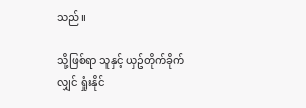သည်။

သို့ဖြစ်ရာ သူနှင့် ယှဥ်တိုက်ခိုက်လျှင် ရှုံးနိုင်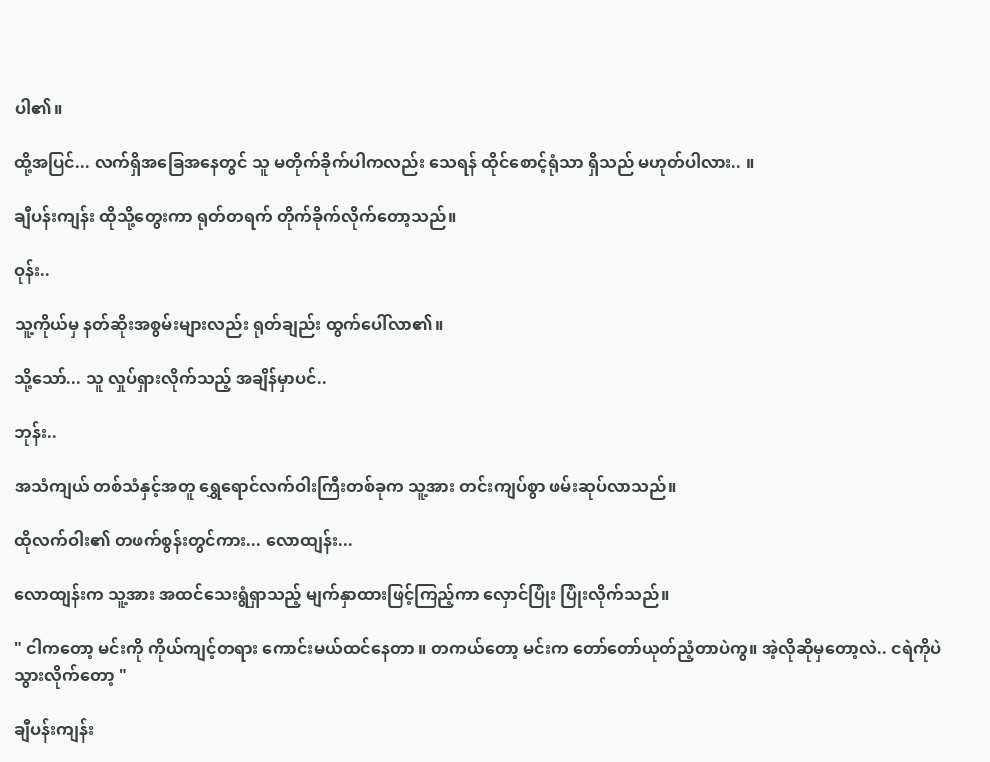ပါ၏။

ထို့အပြင်... လက်ရှိအခြေအနေတွင် သူ မတိုက်ခိုက်ပါကလည်း သေရန် ထိုင်စောင့်ရုံသာ ရှိသည် မဟုတ်ပါလား.. ။

ချီပန်းကျန်း ထိုသို့တွေးကာ ရုတ်တရက် တိုက်ခိုက်လိုက်တော့သည်။

ဝုန်း..

သူ့ကိုယ်မှ နတ်ဆိုးအစွမ်းများလည်း ရုတ်ချည်း ထွက်ပေါ်လာ၏။

သို့သော်... သူ လှုပ်ရှားလိုက်သည့် အချိန်မှာပင်..

ဘုန်း..

အသံကျယ် တစ်သံနှင့်အတူ ရွှေရောင်လက်ဝါးကြီးတစ်ခုက သူ့အား တင်းကျပ်စွာ ဖမ်းဆုပ်လာသည်။

ထိုလက်ဝါး၏ တဖက်စွန်းတွင်ကား... လောထျန်း...

လောထျန်းက သူ့အား အထင်သေးရွံရှာသည့် မျက်နှာထားဖြင့်ကြည့်ကာ လှောင်ပြုံး ပြုံးလိုက်သည်။

" ငါကတော့ မင်းကို ကိုယ်ကျင့်တရား ကောင်းမယ်ထင်နေတာ ။ တကယ်တော့ မင်းက တော်တော်ယုတ်ညံ့တာပဲကွ။ အဲ့လိုဆိုမှတော့လဲ.. ငရဲကိုပဲ သွားလိုက်တော့ "

ချီပန်းကျန်း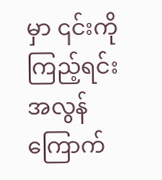မှာ ၎င်းကိုကြည့်ရင်း အလွန်ကြောက်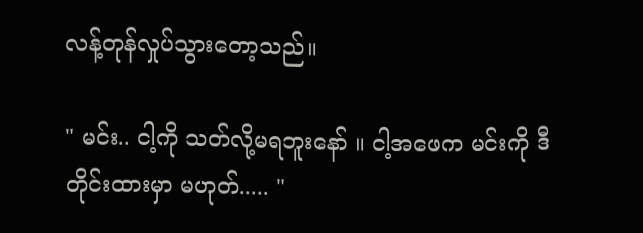လန့်တုန်လှုပ်သွားတော့သည်။

" မင်း.. ငါ့ကို သတ်လို့မရဘူးနော် ။ ငါ့အဖေက မင်းကို ဒီတိုင်းထားမှာ မဟုတ်..... "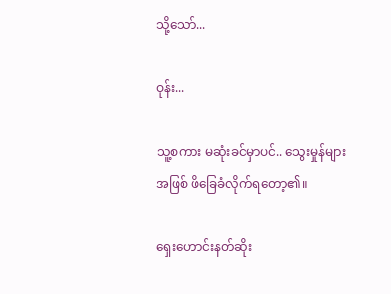သို့သော်...

ဝုန်း...

သူ့စကား မဆုံးခင်မှာပင်.. သွေးမှုန်များအဖြစ် ဖိခြေခံလိုက်ရတော့၏။

ရှေးဟောင်းနတ်ဆိုး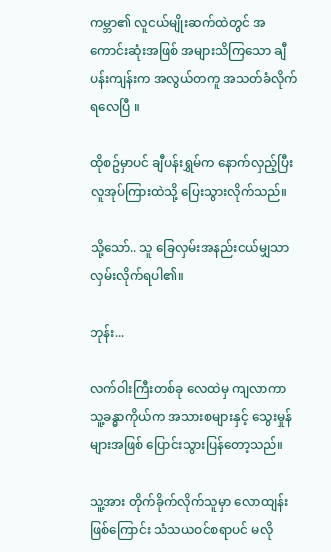ကမ္ဘာ၏ လူငယ်မျိုးဆက်ထဲတွင် အကောင်းဆုံးအဖြစ် အများသိကြသော ချီပန်းကျန်းက အလွယ်တကူ အသတ်ခံလိုက်ရလေပြီ ။

ထိုစဥ်မှာပင် ချီပန်းရွှမ်က နောက်လှည့်ပြီး လူအုပ်ကြားထဲသို့ ပြေးသွားလိုက်သည်။

သို့သော်.. သူ ခြေလှမ်းအနည်းငယ်မျှသာ လှမ်းလိုက်ရပါ၏။

ဘုန်း...

လက်ဝါးကြီးတစ်ခု လေထဲမှ ကျလာကာ သူ့ခန္ဓာကိုယ်က အသားစများနှင့် သွေးမှုန်များအဖြစ် ပြောင်းသွားပြန်တော့သည်။

သူ့အား တိုက်ခိုက်လိုက်သူမှာ လောထျန်းဖြစ်ကြောင်း သံသယဝင်စရာပင် မလို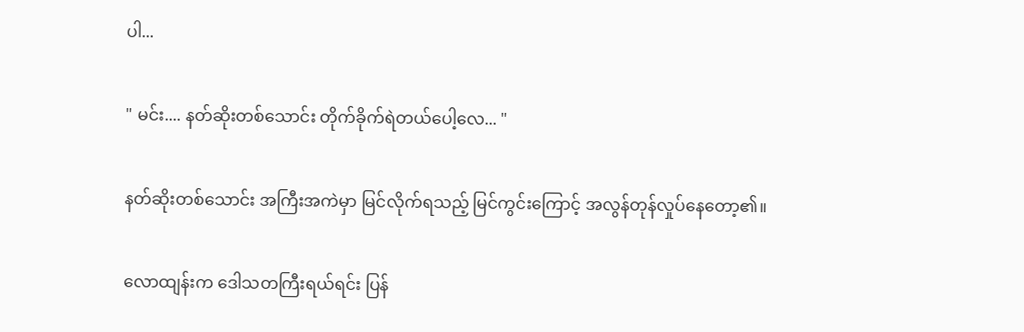ပါ...

" မင်း.... နတ်ဆိုးတစ်သောင်း တိုက်ခိုက်ရဲတယ်ပေါ့လေ... "

နတ်ဆိုးတစ်သောင်း အကြီးအကဲမှာ မြင်လိုက်ရသည့် မြင်ကွင်းကြောင့် အလွန်တုန်လှုပ်နေတော့၏။

လောထျန်းက ဒေါသတကြီးရယ်ရင်း ပြန်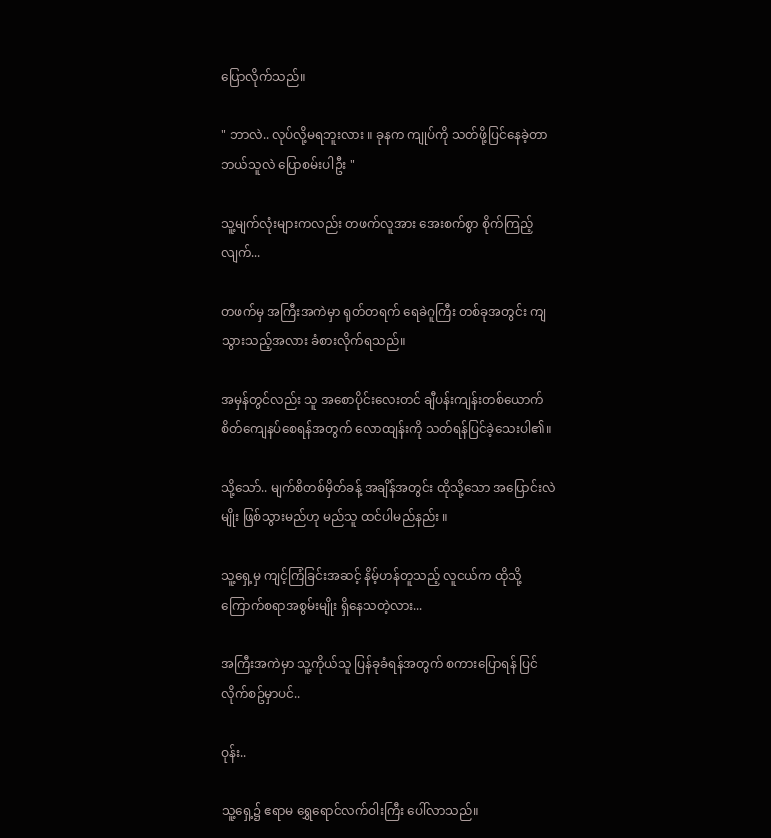ပြောလိုက်သည်။

" ဘာလဲ.. လုပ်လို့မရဘူးလား ။ ခုနက ကျုပ်ကို သတ်ဖို့ပြင်နေခဲ့တာ ဘယ်သူလဲ ပြောစမ်းပါဦး "

သူ့မျက်လုံးများကလည်း တဖက်လူအား အေးစက်စွာ စိုက်ကြည့်လျက်...

တဖက်မှ အကြီးအကဲမှာ ရုတ်တရက် ရေခဲဂူကြီး တစ်ခုအတွင်း ကျသွားသည့်အလား ခံစားလိုက်ရသည်။

အမှန်တွင်လည်း သူ အစောပိုင်းလေးတင် ချီပန်းကျန်းတစ်ယောက် စိတ်ကျေနပ်စေရန်အတွက် လောထျန်းကို သတ်ရန်ပြင်ခဲ့သေးပါ၏။

သို့သော်.. မျက်စိတစ်မှိတ်ခန့် အချိန်အတွင်း ထိုသို့သော အပြောင်းလဲမျိုး ဖြစ်သွားမည်ဟု မည်သူ ထင်ပါမည်နည်း ။

သူ့ရှေ့မှ ကျင့်ကြံခြင်းအဆင့် နိမ့်ဟန်တူသည့် လူငယ်က ထိုသို့ ကြောက်စရာအစွမ်းမျိုး ရှိနေသတဲ့လား...

အကြီးအကဲမှာ သူ့ကိုယ်သူ ပြန်ခုခံရန်အတွက် စကားပြောရန် ပြင်လိုက်စဥ်မှာပင်..

ဝုန်း..

သူ့ရှေ့၌ ဧရာမ ရွှေရောင်လက်ဝါးကြီး ပေါ်လာသည်။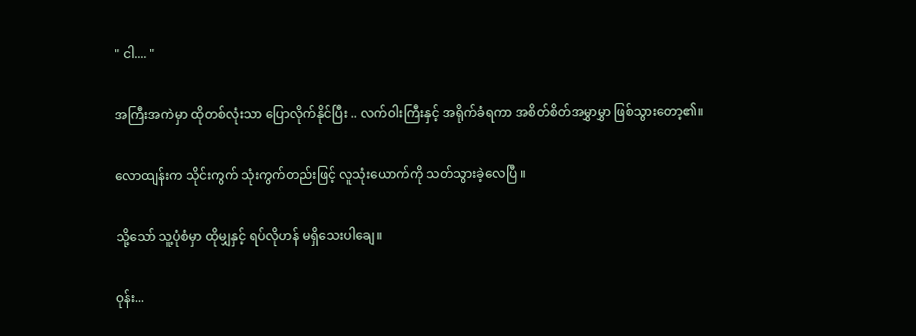" ငါ.... "

အကြီးအကဲမှာ ထိုတစ်လုံးသာ ပြောလိုက်နိုင်ပြီး .. လက်ဝါးကြီးနှင့် အရိုက်ခံရကာ အစိတ်စိတ်အမွှာမွှာ ဖြစ်သွားတော့၏။

လောထျန်းက သိုင်းကွက် သုံးကွက်တည်းဖြင့် လူသုံးယောက်ကို သတ်သွားခဲ့လေပြီ ။

သို့သော် သူ့ပုံစံမှာ ထိုမျှနှင့် ရပ်လိုဟန် မရှိသေးပါချေ။

ဝုန်း...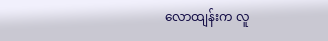လောထျန်းက လူ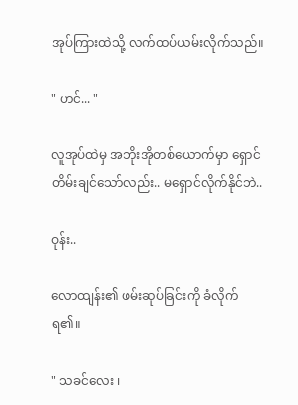အုပ်ကြားထဲသို့ လက်ထပ်ယမ်းလိုက်သည်။

" ဟင်... "

လူအုပ်ထဲမှ အဘိုးအိုတစ်ယောက်မှာ ရှောင်တိမ်းချင်သော်လည်း.. မရှောင်လိုက်နိုင်ဘဲ..

ဝုန်း..

လောထျန်း၏ ဖမ်းဆုပ်ခြင်းကို ခံလိုက်ရ၏။

" သခင်လေး ၊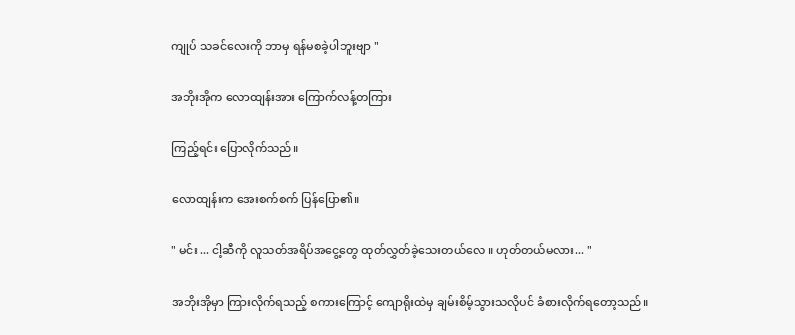ကျုပ် သခင်လေးကို ဘာမှ ရန်မစခဲ့ပါဘူးဗျာ "

အဘိုးအိုက လောထျန်းအား ကြောက်လန့်တကြား

ကြည့်ရင်း ပြောလိုက်သည်။

လောထျန်းက အေးစက်စက် ပြန်ပြော၏။

" မင်း ... ငါ့ဆီကို လူသတ်အရိပ်အငွေ့တွေ ထုတ်လွှတ်ခဲ့သေးတယ်လေ ။ ဟုတ်တယ်မလား... "

အဘိုးအိုမှာ ကြားလိုက်ရသည့် စကားကြောင့် ကျောရိုးထဲမှ ချမ်းစိမ့်သွားသလိုပင် ခံစားလိုက်ရတော့သည်။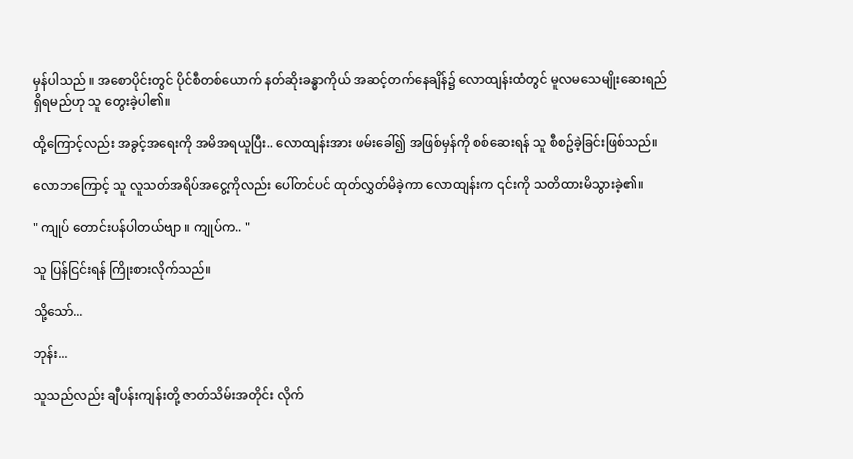မှန်ပါသည် ။ အစောပိုင်းတွင် ပိုင်စီတစ်ယောက် နတ်ဆိုးခန္ဓာကိုယ် အဆင့်တက်နေချိန်၌ လောထျန်းထံတွင် မူလမသေမျိုးဆေးရည် ရှိရမည်ဟု သူ တွေးခဲ့ပါ၏။

ထို့ကြောင့်လည်း အခွင့်အရေးကို အမိအရယူပြီး.. လောထျန်းအား ဖမ်းခေါ်၍ အဖြစ်မှန်ကို စစ်ဆေးရန် သူ စီစဥ်ခဲ့ခြင်းဖြစ်သည်။

လောဘကြောင့် သူ လူသတ်အရိပ်အငွေ့ကိုလည်း ပေါ်တင်ပင် ထုတ်လွှတ်မိခဲ့ကာ လောထျန်းက ၎င်းကို သတိထားမိသွားခဲ့၏။

" ကျုပ် တောင်းပန်ပါတယ်ဗျာ ။ ကျုပ်က.. "

သူ ပြန်ငြင်းရန် ကြိုးစားလိုက်သည်။

သို့သော်...

ဘုန်း...

သူသည်လည်း ချီပန်းကျန်းတို့ ဇာတ်သိမ်းအတိုင်း လိုက်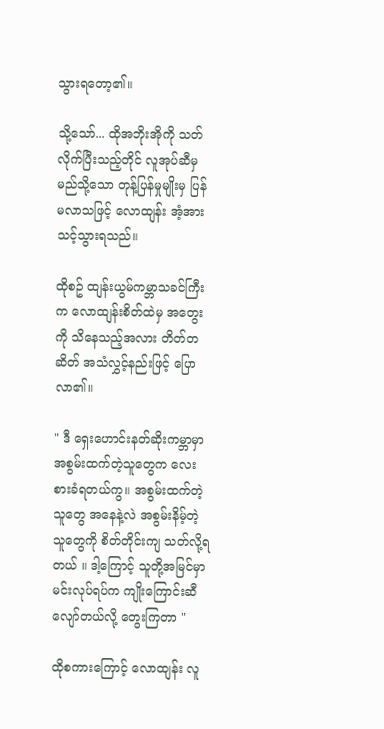သွားရတော့၏။

သို့သော်... ထိုအဘိုးအိုကို သတ်လိုက်ပြီးသည့်တိုင် လူအုပ်ဆီမှ မည်သို့သော တုန့်ပြန်မှုမျိုးမှ ပြန်မလာသဖြင့် လောထျန်း အံ့အားသင့်သွားရသည်။

ထိုစဥ် ထျန်းယွမ်ကမ္ဘာသခင်ကြီးက လောထျန်းစိတ်ထဲမှ အတွေးကို သိနေသည့်အလား တိတ်တဆိတ် အသံလွှင့်နည်းဖြင့် ပြောလာ၏။

" ဒီ ရှေးဟောင်းနတ်ဆိုးကမ္ဘာမှာ အစွမ်းထက်တဲ့သူတွေက လေးစားခံရတယ်ကွ။ အစွမ်းထက်တဲ့သူတွေ အနေနဲ့လဲ အစွမ်းနိမ့်တဲ့သူတွေကို စိတ်တိုင်းကျ သတ်လို့ရတယ် ။ ဒါ့ကြောင့် သူတို့အမြင်မှာ မင်းလုပ်ရပ်က ကျိုးကြောင်းဆီလျော်တယ်လို့ တွေးကြတာ "

ထိုစကားကြောင့် လောထျန်း လူ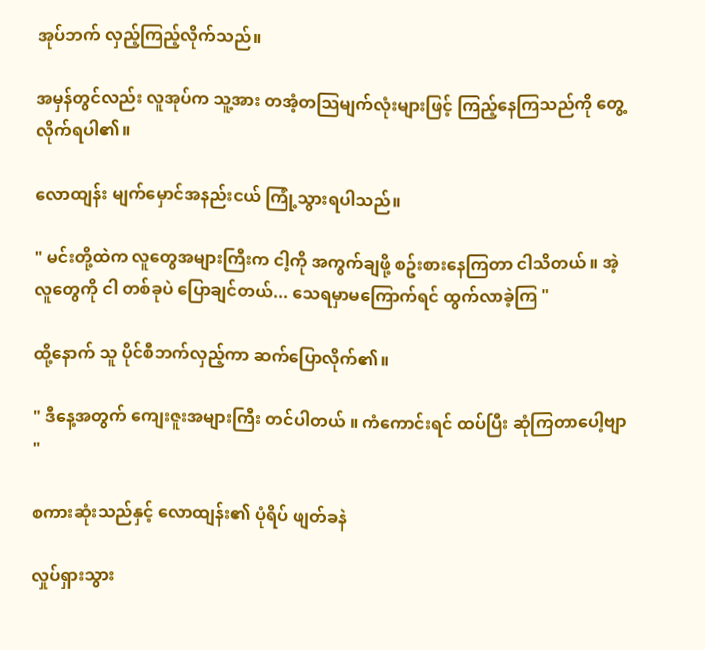အုပ်ဘက် လှည့်ကြည့်လိုက်သည်။

အမှန်တွင်လည်း လူအုပ်က သူ့အား တအံ့တသြမျက်လုံးများဖြင့် ကြည့်နေကြသည်ကို တွေ့လိုက်ရပါ၏။

လောထျန်း မျက်မှောင်အနည်းငယ် ကြုံ့သွားရပါသည်။

" မင်းတို့ထဲက လူတွေအများကြီးက ငါ့ကို အကွက်ချဖို့ စဥ်းစားနေကြတာ ငါသိတယ် ။ အဲ့လူတွေကို ငါ တစ်ခုပဲ ပြောချင်တယ်... သေရမှာမကြောက်ရင် ထွက်လာခဲ့ကြ "

ထို့နောက် သူ ပိုင်စီဘက်လှည့်ကာ ဆက်ပြောလိုက်၏။

" ဒီနေ့အတွက် ကျေးဇူးအများကြီး တင်ပါတယ် ။ ကံကောင်းရင် ထပ်ပြီး ဆုံကြတာပေါ့ဗျာ "

စကားဆုံးသည်နှင့် လောထျန်း၏ ပုံရိပ် ဖျတ်ခနဲ

လှုပ်ရှားသွား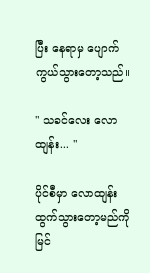ပြီး နေရာမှ ပျောက်ကွယ်သွားတော့သည်။

" သခင်လေး လောထျန်း... "

ပိုင်စီမှာ လောထျန်း ထွက်သွားတော့မည်ကို မြင်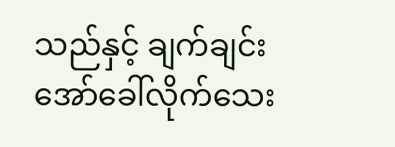သည်နှင့် ချက်ချင်း အော်ခေါ်လိုက်သေး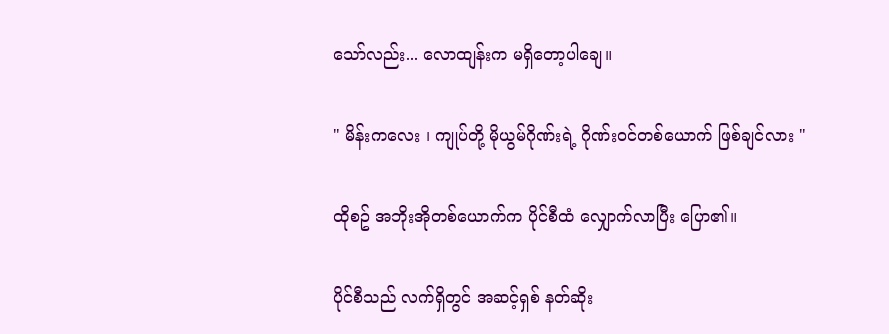သော်လည်း... လောထျန်းက မရှိတော့ပါချေ။

" မိန်းကလေး ၊ ကျုပ်တို့ မိုယွမ်ဂိုဏ်းရဲ့ ဂိုဏ်းဝင်တစ်ယောက် ဖြစ်ချင်လား "

ထိုစဥ် အဘိုးအိုတစ်ယောက်က ပိုင်စီထံ လျှောက်လာပြီး ပြော၏။

ပိုင်စီသည် လက်ရှိတွင် အဆင့်ရှစ် နတ်ဆိုး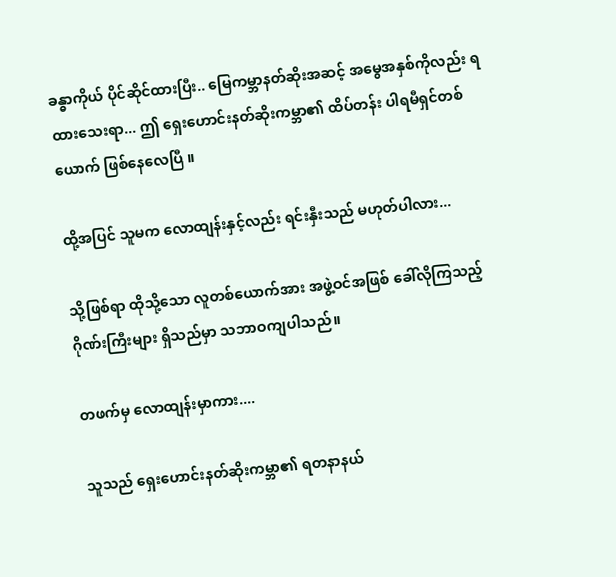ခန္ဓာကိုယ် ပိုင်ဆိုင်ထားပြီး.. မြေကမ္ဘာနတ်ဆိုးအဆင့် အမွေအနှစ်ကိုလည်း ရထားသေးရာ... ဤ ရှေးဟောင်းနတ်ဆိုးကမ္ဘာ၏ ထိပ်တန်း ပါရမီရှင်တစ်ယောက် ဖြစ်နေလေပြီ ။

ထို့အပြင် သူမက လောထျန်းနှင့်လည်း ရင်းနှီးသည် မဟုတ်ပါလား...

သို့ဖြစ်ရာ ထိုသို့သော လူတစ်ယောက်အား အဖွဲ့ဝင်အဖြစ် ခေါ်လိုကြသည့် ဂိုဏ်းကြီးများ ရှိသည်မှာ သဘာဝကျပါသည်။

တဖက်မှ လောထျန်းမှာကား....

သူသည် ရှေးဟောင်းနတ်ဆိုးကမ္ဘာ၏ ရတနာနယ်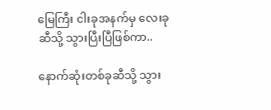မြေကြီး ငါးခုအနက်မှ လေးခုဆီသို့ သွားပြီးပြီဖြစ်ကာ..

နောက်ဆုံးတစ်ခုဆီသို့ သွား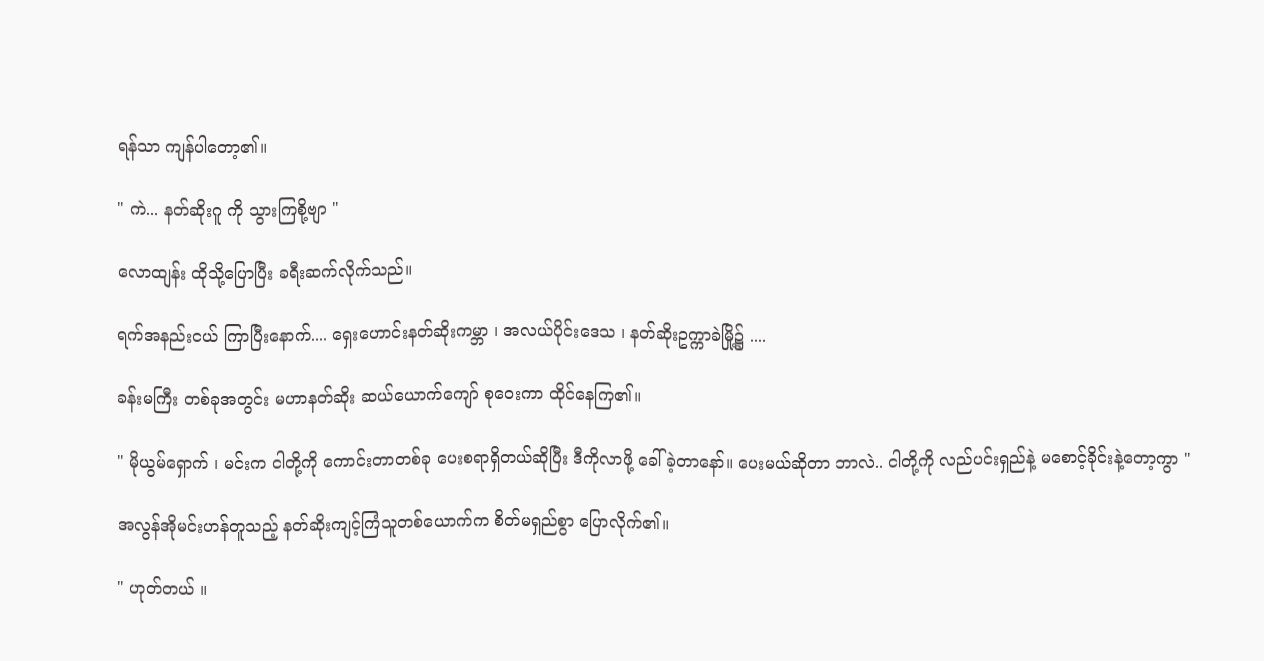ရန်သာ ကျန်ပါတော့၏။

" ကဲ... နတ်ဆိုးဂူ ကို သွားကြစို့ဗျာ "

လောထျန်း ထိုသို့ပြောပြီး ခရီးဆက်လိုက်သည်။

ရက်အနည်းငယ် ကြာပြီးနောက်.... ရှေးဟောင်းနတ်ဆိုးကမ္ဘာ ၊ အလယ်ပိုင်းဒေသ ၊ နတ်ဆိုးဥက္ကာခဲမြို့၌ ....

ခန်းမကြီး တစ်ခုအတွင်း မဟာနတ်ဆိုး ဆယ်ယောက်ကျော် စုဝေးကာ ထိုင်နေကြ၏။

" မိုယွမ်ရှောက် ၊ မင်းက ငါတို့ကို ကောင်းတာတစ်ခု ပေးစရာရှိတယ်ဆိုပြီး ဒီကိုလာဖို့ ခေါ်ခဲ့တာနော်။ ပေးမယ်ဆိုတာ ဘာလဲ.. ငါတို့ကို လည်ပင်းရှည်နဲ့ မစောင့်ခိုင်းနဲ့တော့ကွာ "

အလွန်အိုမင်းဟန်တူသည့် နတ်ဆိုးကျင့်ကြံသူတစ်ယောက်က စိတ်မရှည်စွာ ပြောလိုက်၏။

" ဟုတ်တယ် ။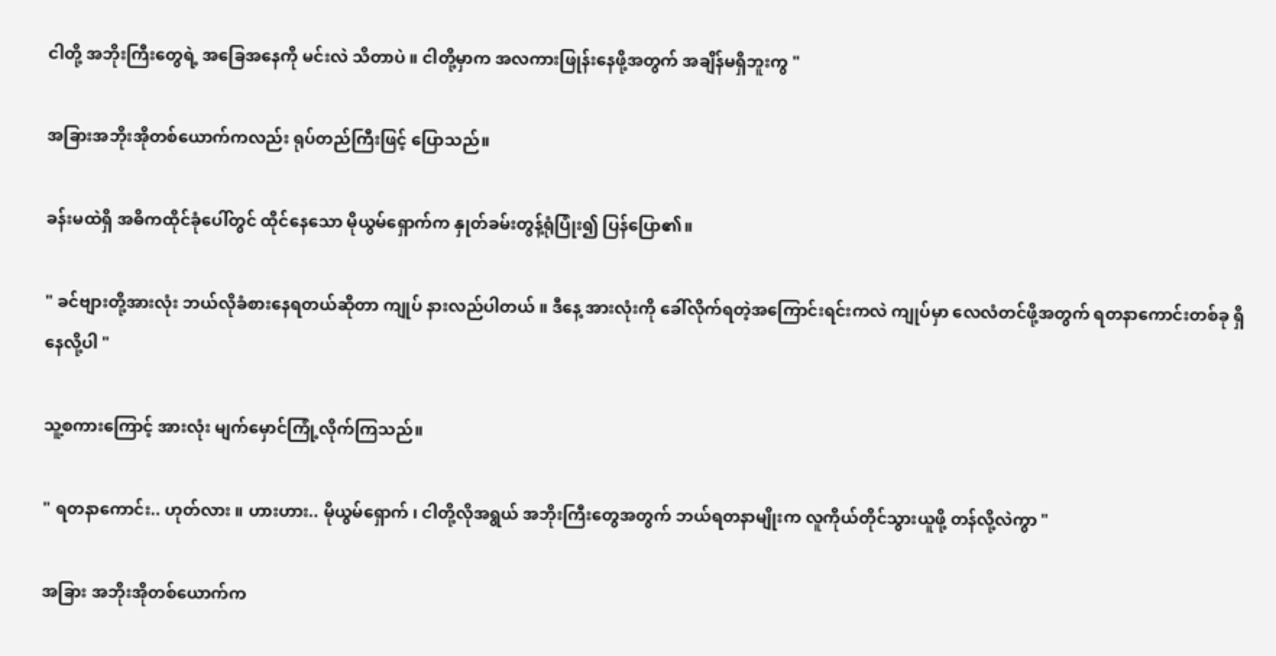ငါတို့ အဘိုးကြီးတွေရဲ့ အခြေအနေကို မင်းလဲ သိတာပဲ ။ ငါတို့မှာက အလကားဖြုန်းနေဖို့အတွက် အချိန်မရှိဘူးကွ "

အခြားအဘိုးအိုတစ်ယောက်ကလည်း ရုပ်တည်ကြီးဖြင့် ပြောသည်။

ခန်းမထဲရှိ အဓိကထိုင်ခုံပေါ်တွင် ထိုင်နေသော မိုယွမ်ရှောက်က နှုတ်ခမ်းတွန့်ရုံပြုံး၍ ပြန်ပြော၏။

" ခင်ဗျားတို့အားလုံး ဘယ်လိုခံစားနေရတယ်ဆိုတာ ကျုပ် နားလည်ပါတယ် ။ ဒီနေ့ အားလုံးကို ခေါ်လိုက်ရတဲ့အကြောင်းရင်းကလဲ ကျုပ်မှာ လေလံတင်ဖို့အတွက် ရတနာကောင်းတစ်ခု ရှိနေလို့ပါ "

သူ့စကားကြောင့် အားလုံး မျက်မှောင်ကြုံ့လိုက်ကြသည်။

" ရတနာကောင်း.. ဟုတ်လား ။ ဟားဟား.. မိုယွမ်ရှောက် ၊ ငါတို့လိုအရွယ် အဘိုးကြီးတွေအတွက် ဘယ်ရတနာမျိုးက လူကိုယ်တိုင်သွားယူဖို့ တန်လို့လဲကွာ "

အခြား အဘိုးအိုတစ်ယောက်က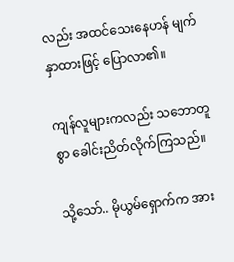လည်း အထင်သေးနေဟန် မျက်နှာထားဖြင့် ပြောလာ၏။

ကျန်လူများကလည်း သဘောတူစွာ ခေါင်းညိတ်လိုက်ကြသည်။

သို့သော်.. မိုယွမ်ရှောက်က အား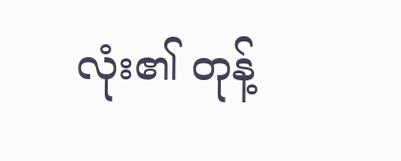လုံး၏ တုန့်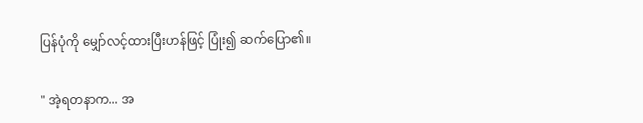ပြန်ပုံကို မျှော်လင့်ထားပြီးဟန်ဖြင့် ပြုံး၍ ဆက်ပြော၏။

" အဲ့ရတနာက... အ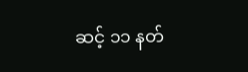ဆင့် ၁၁ နတ်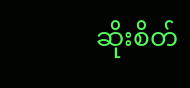ဆိုးစိတ်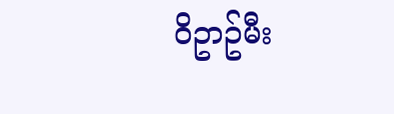ဝိဥာဥ်မီး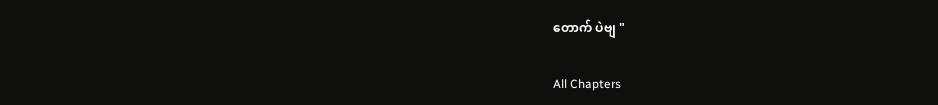တောက် ပဲဗျ "

All Chapters